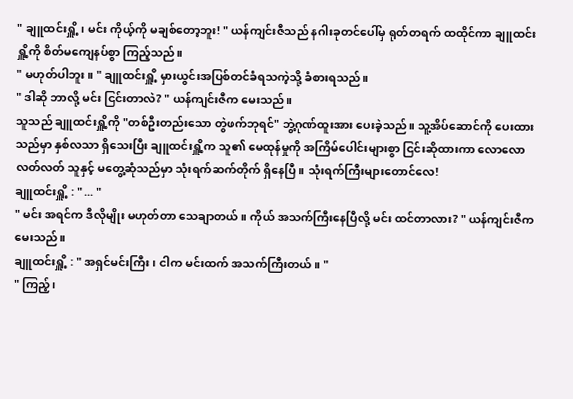" ချူထင်းရှိူ့၊ မင်း ကိုယ့်ကို မချစ်တော့ဘူး! " ယန်ကျင်းဇီသည် နဂါးခုတင်ပေါ်မှ ရုတ်တရက် ထထိုင်ကာ ချူထင်းရှိူ့ကို စိတ်မကျေနပ်စွာ ကြည့်သည်။
" မဟုတ်ပါဘူး။ " ချူထင်းရှိူ့ မှားယွင်းအပြစ်တင်ခံရသကဲ့သို့ ခံစားရသည်။
" ဒါဆို ဘာလို့ မင်း ငြင်းတာလဲ? " ယန်ကျင်းဇီက မေးသည်။
သူသည် ချူထင်းရှိူ့ကို "တစ်ဦးတည်းသော တွဲဖက်ဘုရင်" ဘွဲ့ဂုဏ်ထူးအား ပေးခဲ့သည်။ သူ့အိပ်ဆောင်ကို ပေးထားသည်မှာ နှစ်လသာ ရှိသေးပြီး ချူထင်းရှိူ့က သူ၏ မေထုန်မှုကို အကြိမ်ပေါင်းများစွာ ငြင်းဆိုထားကာ လောလောလတ်လတ် သူနှင့် မတွေ့ဆုံသည်မှာ သုံးရက်ဆက်တိုက် ရှိနေပြီ။ သုံးရက်ကြီးများတောင်လေ!
ချူထင်းရှိူ့ : " ... "
" မင်း အရင်က ဒီလိုမျိုး မဟုတ်တာ သေချာတယ်။ ကိုယ် အသက်ကြီးနေပြီလို့ မင်း ထင်တာလား? " ယန်ကျင်းဇီက မေးသည်။
ချူထင်းရှိူ့ : " အရှင်မင်းကြီး၊ ငါက မင်းထက် အသက်ကြီးတယ်။ "
" ကြည့်၊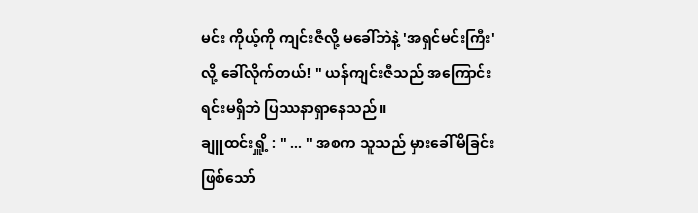မင်း ကိုယ့်ကို ကျင်းဇီလို့ မခေါ်ဘဲနဲ့ 'အရှင်မင်းကြီး'လို့ ခေါ်လိုက်တယ်! " ယန်ကျင်းဇီသည် အကြောင်းရင်းမရှိဘဲ ပြဿနာရှာနေသည်။
ချူထင်းရှိူ့ : " ... " အစက သူသည် မှားခေါ်မိခြင်းဖြစ်သော်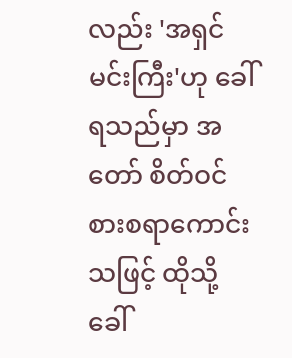လည်း 'အရှင်မင်းကြီး'ဟု ခေါ်ရသည်မှာ အတော် စိတ်ဝင်စားစရာကောင်းသဖြင့် ထိုသို့ခေါ်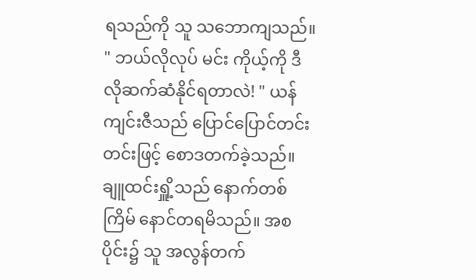ရသည်ကို သူ သဘောကျသည်။
" ဘယ်လိုလုပ် မင်း ကိုယ့်ကို ဒီလိုဆက်ဆံနိုင်ရတာလဲ! " ယန်ကျင်းဇီသည် ပြောင်ပြောင်တင်းတင်းဖြင့် စောဒတက်ခဲ့သည်။
ချူထင်းရှိူ့သည် နောက်တစ်ကြိမ် နောင်တရမိသည်။ အစပိုင်း၌ သူ အလွန်တက်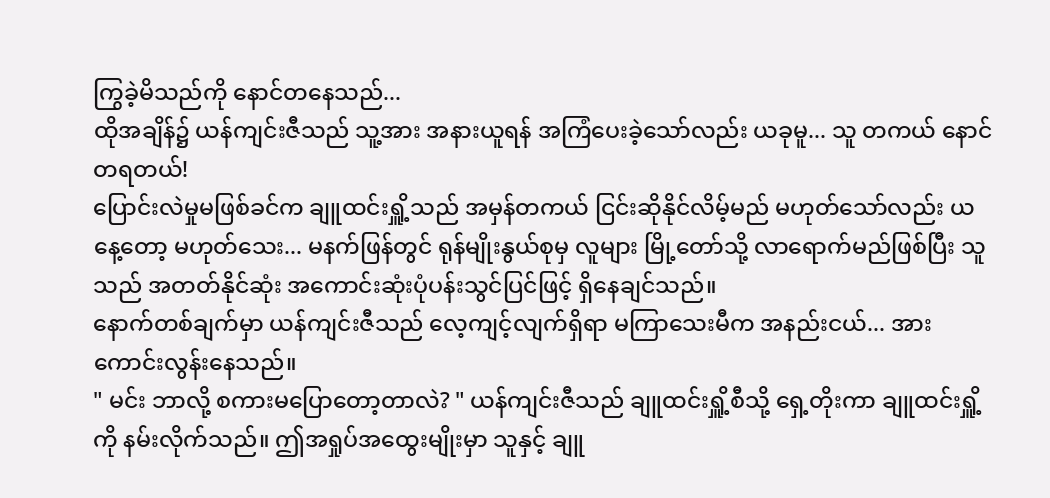ကြွခဲ့မိသည်ကို နောင်တနေသည်...
ထိုအချိန်၌ ယန်ကျင်းဇီသည် သူ့အား အနားယူရန် အကြံပေးခဲ့သော်လည်း ယခုမူ... သူ တကယ် နောင်တရတယ်!
ပြောင်းလဲမှုမဖြစ်ခင်က ချူထင်းရှိူ့သည် အမှန်တကယ် ငြင်းဆိုနိုင်လိမ့်မည် မဟုတ်သော်လည်း ယနေ့တော့ မဟုတ်သေး... မနက်ဖြန်တွင် ရုန်မျိုးနွယ်စုမှ လူများ မြို့တော်သို့ လာရောက်မည်ဖြစ်ပြီး သူသည် အတတ်နိုင်ဆုံး အကောင်းဆုံးပုံပန်းသွင်ပြင်ဖြင့် ရှိနေချင်သည်။
နောက်တစ်ချက်မှာ ယန်ကျင်းဇီသည် လေ့ကျင့်လျက်ရှိရာ မကြာသေးမီက အနည်းငယ်... အားကောင်းလွန်းနေသည်။
" မင်း ဘာလို့ စကားမပြောတော့တာလဲ? " ယန်ကျင်းဇီသည် ချူထင်းရှိူ့စီသို့ ရှေ့တိုးကာ ချူထင်းရှိူ့ကို နမ်းလိုက်သည်။ ဤအရှုပ်အထွေးမျိုးမှာ သူနှင့် ချူ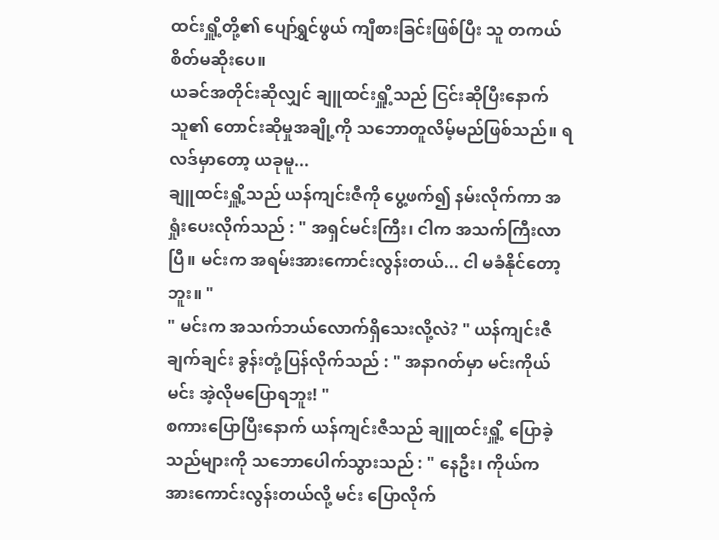ထင်းရှိူ့တို့၏ ပျော်ရွှင်ဖွယ် ကျီစားခြင်းဖြစ်ပြီး သူ တကယ် စိတ်မဆိုးပေ။
ယခင်အတိုင်းဆိုလျှင် ချူထင်းရှိူ့သည် ငြင်းဆိုပြီးနောက် သူ၏ တောင်းဆိုမှုအချို့ကို သဘောတူလိမ့်မည်ဖြစ်သည်။ ရလဒ်မှာတော့ ယခုမူ...
ချူထင်းရှိူ့သည် ယန်ကျင်းဇီကို ပွေ့ဖက်၍ နမ်းလိုက်ကာ အရှုံးပေးလိုက်သည် : " အရှင်မင်းကြီး၊ ငါက အသက်ကြီးလာပြီ။ မင်းက အရမ်းအားကောင်းလွန်းတယ်... ငါ မခံနိုင်တော့ဘူး။ "
" မင်းက အသက်ဘယ်လောက်ရှိသေးလို့လဲ? " ယန်ကျင်းဇီ ချက်ချင်း ခွန်းတုံ့ပြန်လိုက်သည် : " အနာဂတ်မှာ မင်းကိုယ်မင်း အဲ့လိုမပြောရဘူး! "
စကားပြောပြီးနောက် ယန်ကျင်းဇီသည် ချူထင်းရှိူ့ ပြောခဲ့သည်များကို သဘောပေါက်သွားသည် : " နေဦး၊ ကိုယ်က အားကောင်းလွန်းတယ်လို့ မင်း ပြောလိုက်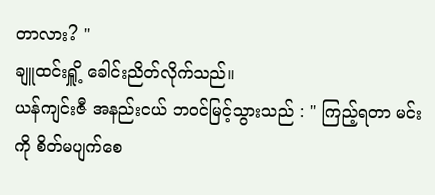တာလား? "
ချူထင်းရှိူ့ ခေါင်းညိတ်လိုက်သည်။
ယန်ကျင်းဇီ အနည်းငယ် ဘဝင်မြင့်သွားသည် : " ကြည့်ရတာ မင်းကို စိတ်မပျက်စေ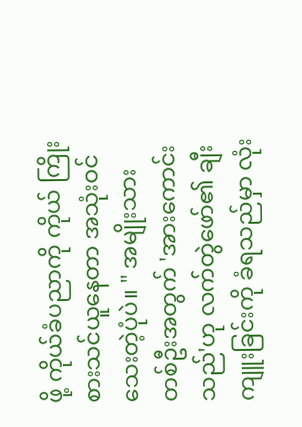ဖို့ ကိုယ်ခံပညာကို ကိုယ် ကြိုးစားသင်ယူနေတာ အသုံးဝင်သေးတဲ့ပုံပဲ။ " အမျိုးသားတစ်ဦးအတွက် 'အားကောင်းသည်'ဟု လက်တွဲဖော်၏ ချီးကျူးခြင်းကို ခံရသည်မှာ လုံး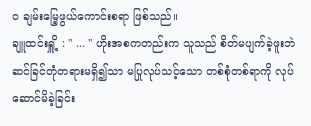ဝ ချမ်းမြေ့ဖွယ်ကောင်းစရာ ဖြစ်သည်။
ချူထင်းရှိူ့ : " ... " ဟိုးအစကတည်းက သူသည် စိတ်မပျက်ခဲ့ဖူးဘဲ ဆင်ခြင်တုံတရားမရှိ၍သာ မပြုလုပ်သင့်သော တစ်စုံတစ်ရာကို လုပ်ဆောင်မိခဲ့ခြင်း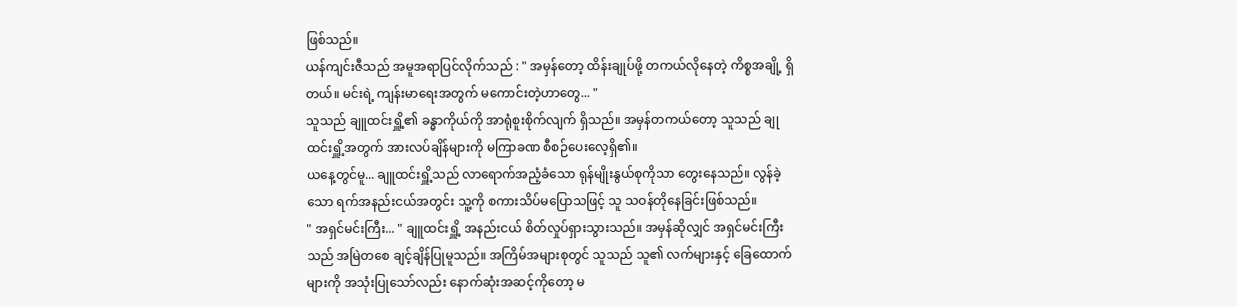ဖြစ်သည်။
ယန်ကျင်းဇီသည် အမူအရာပြင်လိုက်သည် : " အမှန်တော့ ထိန်းချုပ်ဖို့ တကယ်လိုနေတဲ့ ကိစ္စအချို့ ရှိတယ်။ မင်းရဲ့ ကျန်းမာရေးအတွက် မကောင်းတဲ့ဟာတွေ... "
သူသည် ချူထင်းရှိူ့၏ ခန္ဓာကိုယ်ကို အာရုံစူးစိုက်လျက် ရှိသည်။ အမှန်တကယ်တော့ သူသည် ချုထင်းရှိူ့အတွက် အားလပ်ချိန်များကို မကြာခဏ စီစဉ်ပေးလေ့ရှိ၏။
ယနေ့တွင်မူ... ချူထင်းရှိူ့သည် လာရောက်အညံ့ခံသော ရုန်မျိုးနွယ်စုကိုသာ တွေးနေသည်။ လွန်ခဲ့သော ရက်အနည်းငယ်အတွင်း သူ့ကို စကားသိပ်မပြောသဖြင့် သူ သဝန်တိုနေခြင်းဖြစ်သည်။
" အရှင်မင်းကြီး... " ချူထင်းရှိူ့ အနည်းငယ် စိတ်လှုပ်ရှားသွားသည်။ အမှန်ဆိုလျှင် အရှင်မင်းကြီးသည် အမြဲတစေ ချင့်ချိန်ပြုမူသည်။ အကြိမ်အများစုတွင် သူသည် သူ၏ လက်များနှင့် ခြေထောက်များကို အသုံးပြုသော်လည်း နောက်ဆုံးအဆင့်ကိုတော့ မ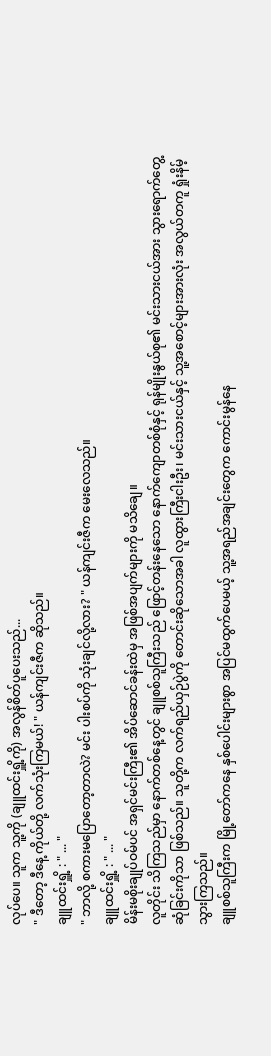လုပ်ပေ။ သူက သူ့ကို (ချူထင်းရှိူ့ကို) အလွန်စိတ်ပူပေးသည်...
" ဒီတော့ ဒီနေ့ ကိုယ်တို့ လက်သုံးကြမယ်! " ယန်ကျင်းဇီက ဆိုသည်။
ချူထင်းရှိူ့ : " ... "
" ဘာလို့ စကားမပြောတော့တာလဲ? မင်း ပါးစပ်ကို သုံးချင်လို့လား? " ယန်ကျင်းဇီက မေးလေသည်။
ချူထင်းရှိူ့ : " ... "
မိန်းမစိုးချုပ်ဝမ်ပင် အရှင်မင်းကြီး၏ အိပ်ဆောင်ခန်းထဲမှ အဖြစ်အပျက်များကို မသိချေ။
လူတိုင်း သိကြသည်မှာ နောက်တစ်နေ့တွင် ချူစစ်သူကြီးသည် ဖြောင့်တန်းနေသော နောက်ကျောတစ်စုံနှင့် ရုန်မျိုးနွယ်စု၏ မင်းသားငယ်အား သွားရောက်တွေ့ဆုံခြင်းကိုသာ ဖြစ်သည်။ သူတို့က လက်ရည်ယှဉ်ပွဲကို တောင်းဆိုသောအခါ လူထွားကြီးငါးဦး၊ မင်းသားငယ်နှင့် သူ့အစောင့်များအားလုံး အလွယ်တကူ ရှုံးနိမ့်သွားကြသည်။
ချူစစ်သူကြီးက မြို့တော်ကနေ နှစ်ပေါင်းများစွာ အပြင်မထွက်ပေမယ့် သူ့အရည်အချင်းတွေက ကောင်းမွန်နေ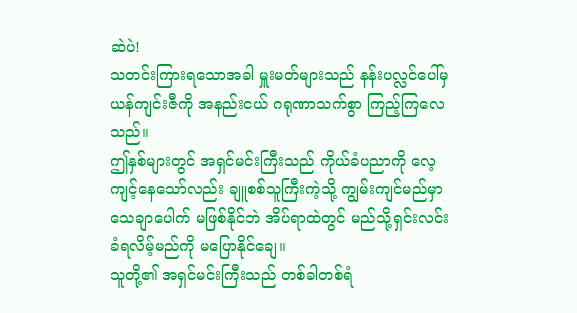ဆဲပဲ!
သတင်းကြားရသောအခါ မှူးမတ်များသည် နန်းပလ္လင်ပေါ်မှ ယန်ကျင်းဇီကို အနည်းငယ် ဂရုဏာသက်စွာ ကြည့်ကြလေသည်။
ဤနှစ်များတွင် အရှင်မင်းကြီးသည် ကိုယ်ခံပညာကို လေ့ကျင့်နေသော်လည်း ချူစစ်သူကြီးကဲ့သို့ ကျွမ်းကျင်မည်မှာ သေချာပေါက် မဖြစ်နိုင်ဘဲ အိပ်ရာထဲတွင် မည်သို့ရှင်းလင်းခံရလိမ့်မည်ကို မပြောနိုင်ချေ။
သူတို့၏ အရှင်မင်းကြီးသည် တစ်ခါတစ်ရံ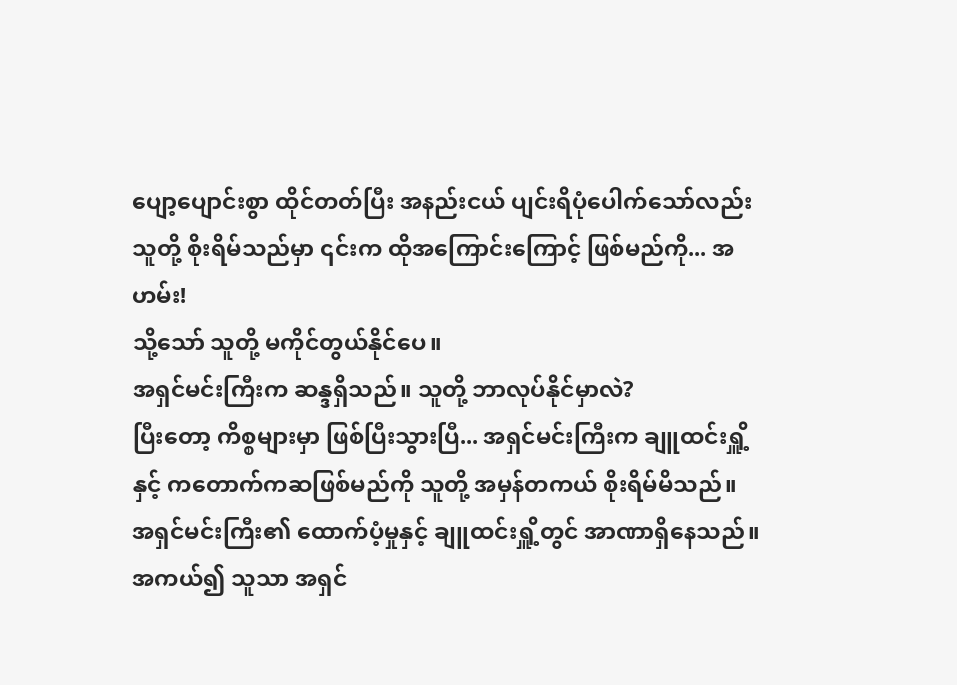ပျော့ပျောင်းစွာ ထိုင်တတ်ပြီး အနည်းငယ် ပျင်းရိပုံပေါက်သော်လည်း သူတို့ စိုးရိမ်သည်မှာ ၎င်းက ထိုအကြောင်းကြောင့် ဖြစ်မည်ကို... အဟမ်း!
သို့သော် သူတို့ မကိုင်တွယ်နိုင်ပေ။
အရှင်မင်းကြီးက ဆန္ဒရှိသည်။ သူတို့ ဘာလုပ်နိုင်မှာလဲ?
ပြီးတော့ ကိစ္စများမှာ ဖြစ်ပြီးသွားပြီ... အရှင်မင်းကြီးက ချူထင်းရှိူ့နှင့် ကတောက်ကဆဖြစ်မည်ကို သူတို့ အမှန်တကယ် စိုးရိမ်မိသည်။
အရှင်မင်းကြီး၏ ထောက်ပံ့မှုနှင့် ချူထင်းရှိူ့တွင် အာဏာရှိနေသည်။ အကယ်၍ သူသာ အရှင်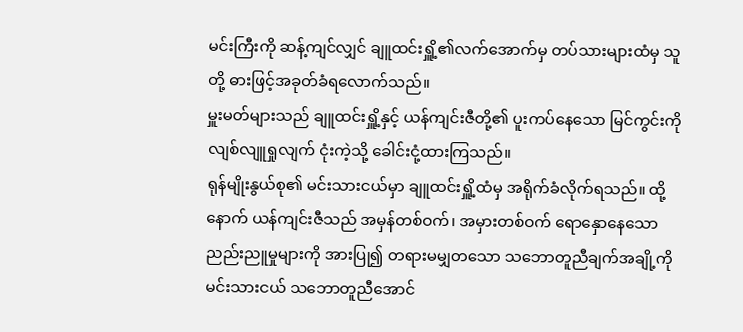မင်းကြီးကို ဆန့်ကျင်လျှင် ချူထင်းရှိူ့၏လက်အောက်မှ တပ်သားများထံမှ သူတို့ ဓားဖြင့်အခုတ်ခံရလောက်သည်။
မှူးမတ်များသည် ချူထင်းရှိူ့နှင့် ယန်ကျင်းဇီတို့၏ ပူးကပ်နေသော မြင်ကွင်းကို လျစ်လျူရှုလျက် ငုံးကဲ့သို့ ခေါင်းငုံ့ထားကြသည်။
ရုန်မျိုးနွယ်စု၏ မင်းသားငယ်မှာ ချူထင်းရှိူ့ထံမှ အရိုက်ခံလိုက်ရသည်။ ထို့နောက် ယန်ကျင်းဇီသည် အမှန်တစ်ဝက်၊ အမှားတစ်ဝက် ရောနှောနေသော ညည်းညူမှုများကို အားပြု၍ တရားမမျှတသော သဘောတူညီချက်အချို့ကို မင်းသားငယ် သဘောတူညီအောင်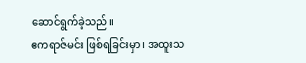ဆောင်ရွက်ခဲ့သည်။
ဧကရာဇ်မင်း ဖြစ်ရခြင်းမှာ၊ အထူးသ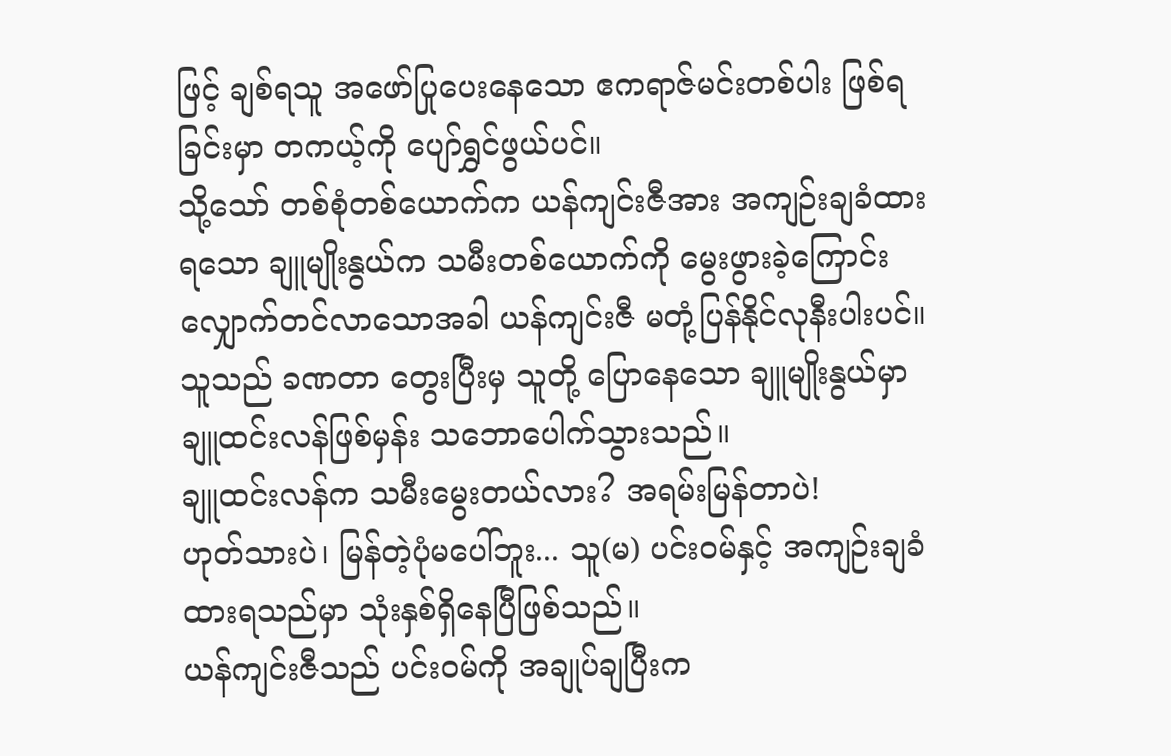ဖြင့် ချစ်ရသူ အဖော်ပြုပေးနေသော ဧကရာဇ်မင်းတစ်ပါး ဖြစ်ရခြင်းမှာ တကယ့်ကို ပျော်ရွှင်ဖွယ်ပင်။
သို့သော် တစ်စုံတစ်ယောက်က ယန်ကျင်းဇီအား အကျဉ်းချခံထားရသော ချူမျိုးနွယ်က သမီးတစ်ယောက်ကို မွေးဖွားခဲ့ကြောင်း လျှောက်တင်လာသောအခါ ယန်ကျင်းဇီ မတုံ့ပြန်နိုင်လုနီးပါးပင်။
သူသည် ခဏတာ တွေးပြီးမှ သူတို့ ပြောနေသော ချူမျိုးနွယ်မှာ ချူထင်းလန်ဖြစ်မှန်း သဘောပေါက်သွားသည်။
ချူထင်းလန်က သမီးမွေးတယ်လား? အရမ်းမြန်တာပဲ!
ဟုတ်သားပဲ၊ မြန်တဲ့ပုံမပေါ်ဘူး... သူ(မ) ပင်းဝမ်နှင့် အကျဉ်းချခံထားရသည်မှာ သုံးနှစ်ရှိနေပြီဖြစ်သည်။
ယန်ကျင်းဇီသည် ပင်းဝမ်ကို အချုပ်ချပြီးက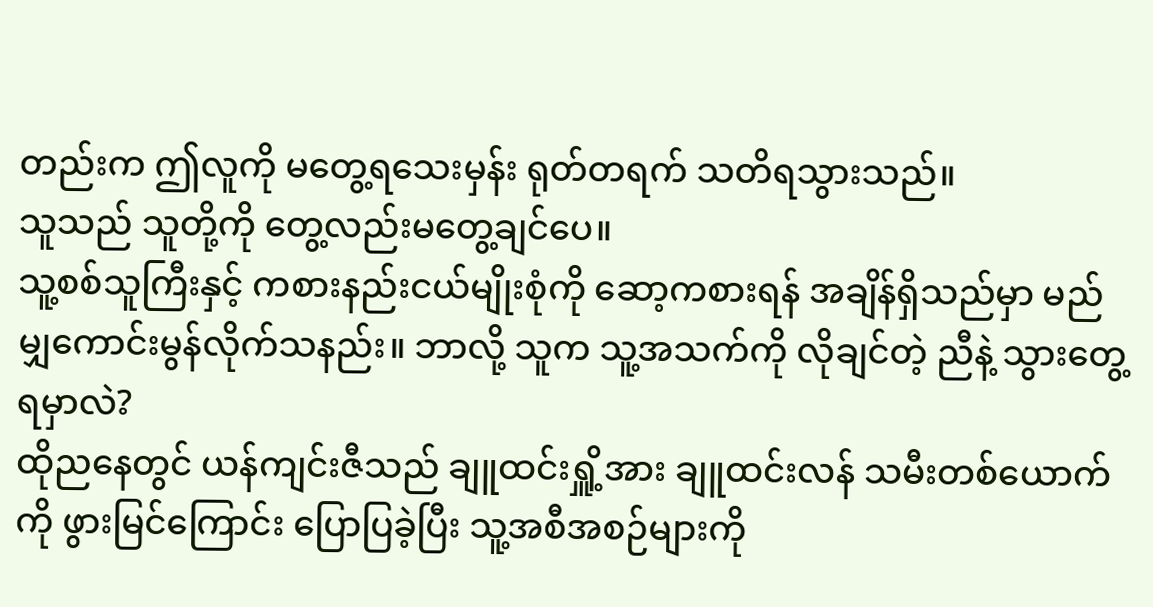တည်းက ဤလူကို မတွေ့ရသေးမှန်း ရုတ်တရက် သတိရသွားသည်။
သူသည် သူတို့ကို တွေ့လည်းမတွေ့ချင်ပေ။
သူ့စစ်သူကြီးနှင့် ကစားနည်းငယ်မျိုးစုံကို ဆော့ကစားရန် အချိန်ရှိသည်မှာ မည်မျှကောင်းမွန်လိုက်သနည်း။ ဘာလို့ သူက သူ့အသက်ကို လိုချင်တဲ့ ညီနဲ့ သွားတွေ့ရမှာလဲ?
ထိုညနေတွင် ယန်ကျင်းဇီသည် ချူထင်းရှိူ့အား ချူထင်းလန် သမီးတစ်ယောက်ကို ဖွားမြင်ကြောင်း ပြောပြခဲ့ပြီး သူ့အစီအစဉ်များကို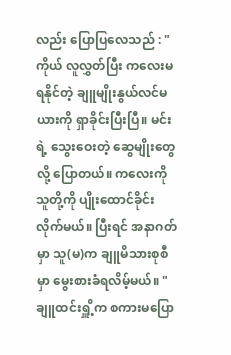လည်း ပြောပြလေသည် : " ကိုယ် လူလွှတ်ပြီး ကလေးမရနိုင်တဲ့ ချူမျိုးနွယ်လင်မယားကို ရှာခိုင်းပြီးပြီ။ မင်းရဲ့ သွေးဝေးတဲ့ ဆွေမျိုးတွေလို့ ပြောတယ်။ ကလေးကို သူတို့ကို ပျိုးထောင်ခိုင်းလိုက်မယ်။ ပြီးရင် အနာဂတ်မှာ သူ(မ)က ချူမိသားစုစီမှာ မွေးစားခံရလိမ့်မယ်။ "
ချူထင်းရှိူ့က စကားမပြော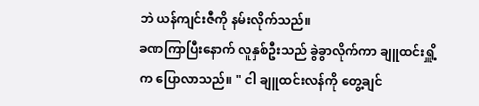ဘဲ ယန်ကျင်းဇီကို နမ်းလိုက်သည်။
ခဏကြာပြီးနောက် လူနှစ်ဦးသည် ခွဲခွာလိုက်ကာ ချူထင်းရှိူ့က ပြောလာသည်။ " ငါ ချူထင်းလန်ကို တွေ့ချင်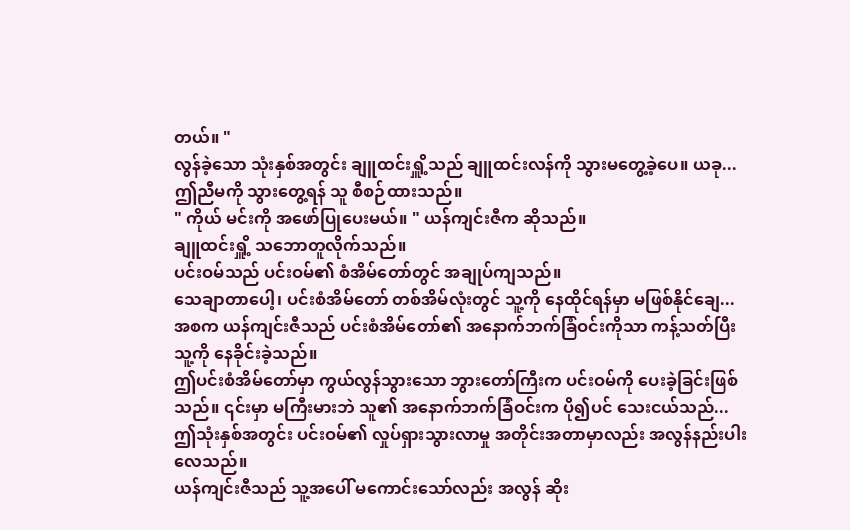တယ်။ "
လွန်ခဲ့သော သုံးနှစ်အတွင်း ချူထင်းရှိူ့သည် ချူထင်းလန်ကို သွားမတွေ့ခဲ့ပေ။ ယခု... ဤညီမကို သွားတွေ့ရန် သူ စီစဉ်ထားသည်။
" ကိုယ် မင်းကို အဖော်ပြုပေးမယ်။ " ယန်ကျင်းဇီက ဆိုသည်။
ချူထင်းရှိူ့ သဘောတူလိုက်သည်။
ပင်းဝမ်သည် ပင်းဝမ်၏ စံအိမ်တော်တွင် အချုပ်ကျသည်။
သေချာတာပေါ့၊ ပင်းစံအိမ်တော် တစ်အိမ်လုံးတွင် သူ့ကို နေထိုင်ရန်မှာ မဖြစ်နိုင်ချေ... အစက ယန်ကျင်းဇီသည် ပင်းစံအိမ်တော်၏ အနောက်ဘက်ခြံဝင်းကိုသာ ကန့်သတ်ပြီး သူ့ကို နေခိုင်းခဲ့သည်။
ဤပင်းစံအိမ်တော်မှာ ကွယ်လွန်သွားသော ဘွားတော်ကြီးက ပင်းဝမ်ကို ပေးခဲ့ခြင်းဖြစ်သည်။ ၎င်းမှာ မကြီးမားဘဲ သူ၏ အနောက်ဘက်ခြံဝင်းက ပို၍ပင် သေးငယ်သည်... ဤသုံးနှစ်အတွင်း ပင်းဝမ်၏ လှုပ်ရှားသွားလာမှု အတိုင်းအတာမှာလည်း အလွန်နည်းပါးလေသည်။
ယန်ကျင်းဇီသည် သူ့အပေါ် မကောင်းသော်လည်း အလွန် ဆိုး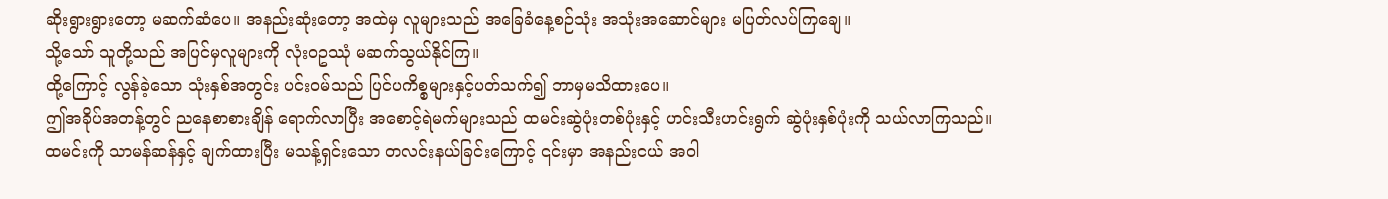ဆိုးရွားရွားတော့ မဆက်ဆံပေ။ အနည်းဆုံးတော့ အထဲမှ လူများသည် အခြေခံနေ့စဉ်သုံး အသုံးအဆောင်များ မပြတ်လပ်ကြချေ။
သို့သော် သူတို့သည် အပြင်မှလူများကို လုံးဝဥဿုံ မဆက်သွယ်နိုင်ကြ။
ထို့ကြောင့် လွန်ခဲ့သော သုံးနှစ်အတွင်း ပင်းဝမ်သည် ပြင်ပကိစ္စများနှင့်ပတ်သက်၍ ဘာမှမသိထားပေ။
ဤအခိုပ်အတန့်တွင် ညနေစာစားချိန် ရောက်လာပြီး အစောင့်ရဲမက်များသည် ထမင်းဆွဲပုံးတစ်ပုံးနှင့် ဟင်းသီးဟင်းရွက် ဆွဲပုံးနှစ်ပုံးကို သယ်လာကြသည်။
ထမင်းကို သာမန်ဆန်နှင့် ချက်ထားပြီး မသန့်ရှင်းသော တလင်းနယ်ခြင်းကြောင့် ၎င်းမှာ အနည်းငယ် အဝါ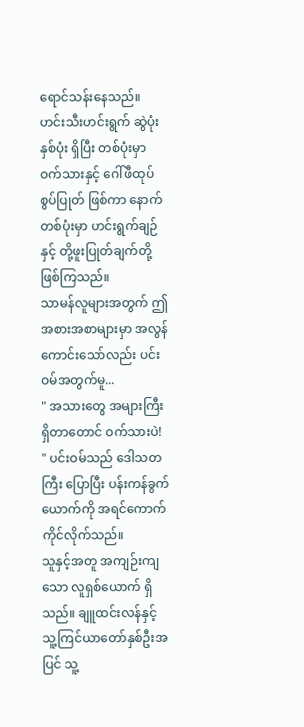ရောင်သန်းနေသည်။ ဟင်းသီးဟင်းရွက် ဆွဲပုံးနှစ်ပုံး ရှိပြီး တစ်ပုံးမှာ ဝက်သားနှင့် ဂေါ်ဖီထုပ်စွပ်ပြုတ် ဖြစ်ကာ နောက်တစ်ပုံးမှာ ဟင်းရွက်ချဉ်နှင့် တို့ဖူးပြုတ်ချက်တို့ ဖြစ်ကြသည်။
သာမန်လူများအတွက် ဤအစားအစာများမှာ အလွန်ကောင်းသော်လည်း ပင်းဝမ်အတွက်မူ...
" အသားတွေ အများကြီးရှိတာတောင် ဝက်သားပဲ! " ပင်းဝမ်သည် ဒေါသတကြီး ပြောပြီး ပန်းကန်ခွက်ယောက်ကို အရင်ကောက်ကိုင်လိုက်သည်။
သူနှင့်အတူ အကျဉ်းကျသော လူရှစ်ယောက် ရှိသည်။ ချူထင်းလန်နှင့် သူ့ကြင်ယာတော်နှစ်ဦးအပြင် သူ့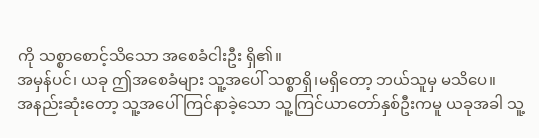ကို သစ္စာစောင့်သိသော အစေခံငါးဦး ရှိ၏။
အမှန်ပင်၊ ယခု ဤအစေခံများ သူ့အပေါ် သစ္စာရှိ၊မရှိတော့ ဘယ်သူမှ မသိပေ။
အနည်းဆုံးတော့ သူ့အပေါ် ကြင်နာခဲ့သော သူ့ကြင်ယာတော်နှစ်ဦးကမူ ယခုအခါ သူ့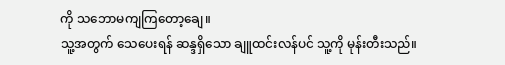ကို သဘောမကျကြတော့ချေ။
သူ့အတွက် သေပေးရန် ဆန္ဒရှိသော ချူထင်းလန်ပင် သူ့ကို မုန်းတီးသည်။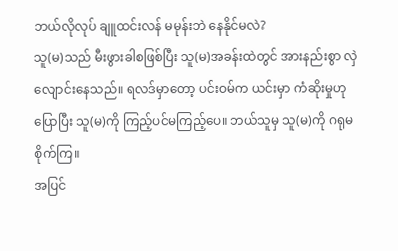ဘယ်လိုလုပ် ချူထင်းလန် မမုန်းဘဲ နေနိုင်မလဲ?
သူ(မ)သည် မီးဖွားခါစဖြစ်ပြီး သူ(မ)အခန်းထဲတွင် အားနည်းစွာ လှဲလျောင်းနေသည်။ ရလဒ်မှာတော့ ပင်းဝမ်က ယင်းမှာ ကံဆိုးမှုဟု ပြောပြီး သူ(မ)ကို ကြည့်ပင်မကြည့်ပေ။ ဘယ်သူမှ သူ(မ)ကို ဂရုမစိုက်ကြ။
အပြင်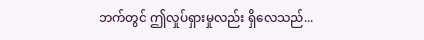ဘက်တွင် ဤလှုပ်ရှားမှုလည်း ရှိလေသည်...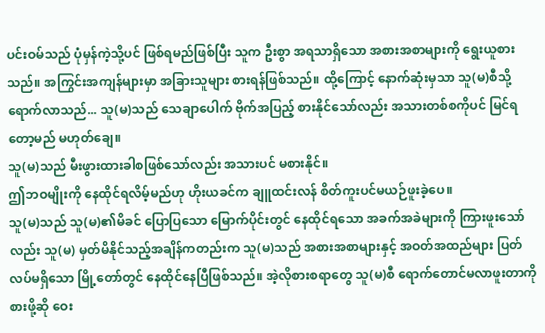ပင်းဝမ်သည် ပုံမှန်ကဲ့သို့ပင် ဖြစ်ရမည်ဖြစ်ပြီး သူက ဦးစွာ အရသာရှိသော အစားအစာများကို ရွေးယူစားသည်။ အကြွင်းအကျန်များမှာ အခြားသူများ စားရန်ဖြစ်သည်။ ထို့ကြောင့် နောက်ဆုံးမှသာ သူ(မ)စီသို့ ရောက်လာသည်... သူ(မ)သည် သေချာပေါက် ဗိုက်အပြည့် စားနိုင်သော်လည်း အသားတစ်စကိုပင် မြင်ရတော့မည် မဟုတ်ချေ။
သူ(မ)သည် မီးဖွားထားခါစဖြစ်သော်လည်း အသားပင် မစားနိုင်။
ဤဘဝမျိုးကို နေထိုင်ရလိမ့်မည်ဟု ဟိုးယခင်က ချူထင်းလန် စိတ်ကူးပင်မယဉ်ဖူးခဲ့ပေ။
သူ(မ)သည် သူ(မ)၏မိခင် ပြောပြသော မြောက်ပိုင်းတွင် နေထိုင်ရသော အခက်အခဲများကို ကြားဖူးသော်လည်း သူ(မ) မှတ်မိနိုင်သည့်အချိန်ကတည်းက သူ(မ)သည် အစားအစာများနှင့် အဝတ်အထည်များ ပြတ်လပ်မရှိသော မြို့တော်တွင် နေထိုင်နေပြီဖြစ်သည်။ အဲ့လိုစားစရာတွေ သူ(မ)စီ ရောက်တောင်မလာဖူးတာကို စားဖို့ဆို ဝေး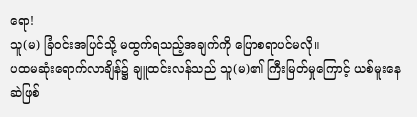ရော!
သူ(မ) ခြံဝင်းအပြင်သို့ မထွက်ရသည့်အချက်ကို ပြောစရာပင်မလို။
ပထမဆုံးရောက်လာချိန်၌ ချူထင်းလန်သည် သူ(မ)၏ ကြီးမြတ်မှုကြောင့် ယစ်မူးနေဆဲဖြစ်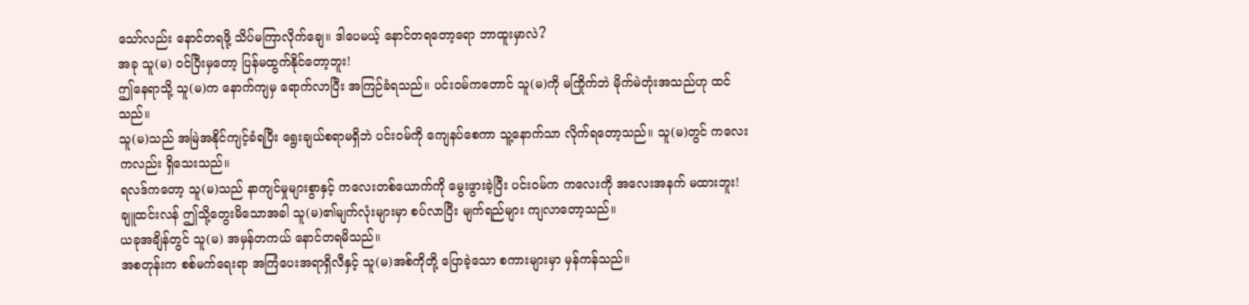သော်လည်း နောင်တရဖို့ သိပ်မကြာလိုက်ချေ။ ဒါပေမယ့် နောင်တရတော့ရော ဘာထူးမှာလဲ?
အခု သူ(မ) ဝင်ပြီးမှတော့ ပြန်မထွက်နိုင်တော့ဘူး!
ဤနေရာသို့ သူ(မ)က နောက်ကျမှ ရောက်လာပြီး အကြဉ်ခံရသည်။ ပင်းဝမ်ကတောင် သူ(မ)ကို မကြိုက်ဘဲ မိုက်မဲတုံးအသည်ဟု ထင်သည်။
သူ(မ)သည် အမြဲအနိုင်ကျင့်ခံရပြီး ရွေးချယ်စရာမရှိဘဲ ပင်းဝမ်ကို ကျေနပ်စေကာ သူ့နောက်သာ လိုက်ရတော့သည်။ သူ(မ)တွင် ကလေးကလည်း ရှိသေးသည်။
ရလဒ်ကတော့ သူ(မ)သည် နာကျင်မှုများစွာနှင့် ကလေးတစ်ယောက်ကို မွေးဖွားခဲ့ပြီး ပင်းဝမ်က ကလေးကို အလေးအနက် မထားဘူး!
ချူထင်းလန် ဤသို့တွေးမိသောအခါ သူ(မ)၏မျက်လုံးများမှာ စပ်လာပြီး မျက်ရည်များ ကျလာတော့သည်။
ယခုအချိန်တွင် သူ(မ) အမှန်တကယ် နောင်တရမိသည်။
အစတုန်းက စစ်မက်ရေးရာ အကြံပေးအရာရှိလီနှင့် သူ(မ)အစ်ကိုတို့ ပြောခဲ့သော စကားများမှာ မှန်ကန်သည်။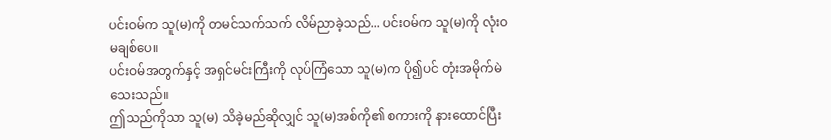ပင်းဝမ်က သူ(မ)ကို တမင်သက်သက် လိမ်ညာခဲ့သည်... ပင်းဝမ်က သူ(မ)ကို လုံးဝ မချစ်ပေ။
ပင်းဝမ်အတွက်နှင့် အရှင်မင်းကြီးကို လုပ်ကြံသော သူ(မ)က ပို၍ပင် တုံးအမိုက်မဲသေးသည်။
ဤသည်ကိုသာ သူ(မ) သိခဲ့မည်ဆိုလျှင် သူ(မ)အစ်ကို၏ စကားကို နားထောင်ပြီး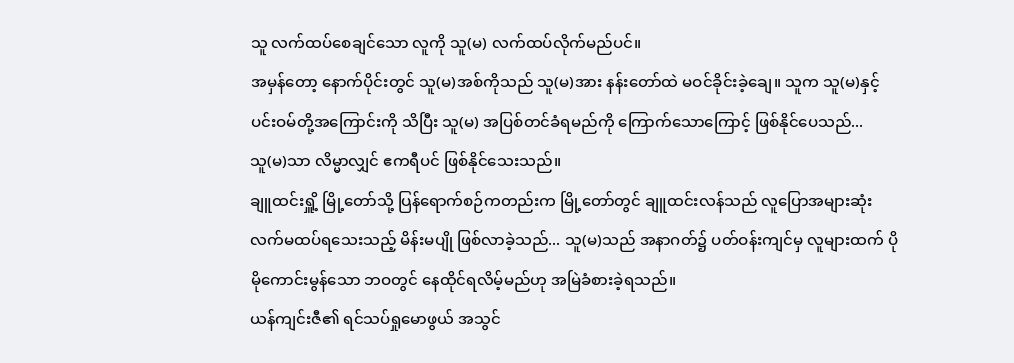သူ လက်ထပ်စေချင်သော လူကို သူ(မ) လက်ထပ်လိုက်မည်ပင်။
အမှန်တော့ နောက်ပိုင်းတွင် သူ(မ)အစ်ကိုသည် သူ(မ)အား နန်းတော်ထဲ မဝင်ခိုင်းခဲ့ချေ။ သူက သူ(မ)နှင့် ပင်းဝမ်တို့အကြောင်းကို သိပြီး သူ(မ) အပြစ်တင်ခံရမည်ကို ကြောက်သောကြောင့် ဖြစ်နိုင်ပေသည်...
သူ(မ)သာ လိမ္မာလျှင် ဧကရီပင် ဖြစ်နိုင်သေးသည်။
ချူထင်းရှိူ့ မြို့တော်သို့ ပြန်ရောက်စဉ်ကတည်းက မြို့တော်တွင် ချူထင်းလန်သည် လူပြောအများဆုံး လက်မထပ်ရသေးသည့် မိန်းမပျို ဖြစ်လာခဲ့သည်... သူ(မ)သည် အနာဂတ်၌ ပတ်ဝန်းကျင်မှ လူများထက် ပိုမိုကောင်းမွန်သော ဘဝတွင် နေထိုင်ရလိမ့်မည်ဟု အမြဲခံစားခဲ့ရသည်။
ယန်ကျင်းဇီ၏ ရင်သပ်ရှုမောဖွယ် အသွင်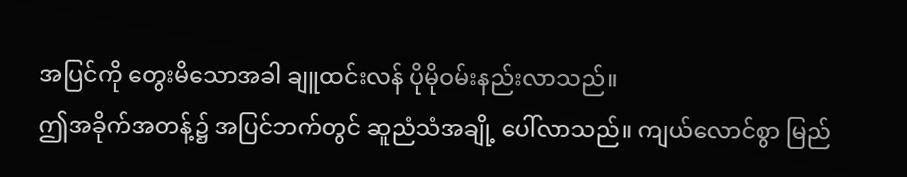အပြင်ကို တွေးမိသောအခါ ချူထင်းလန် ပိုမိုဝမ်းနည်းလာသည်။
ဤအခိုက်အတန့်၌ အပြင်ဘက်တွင် ဆူညံသံအချို့ ပေါ်လာသည်။ ကျယ်လောင်စွာ မြည်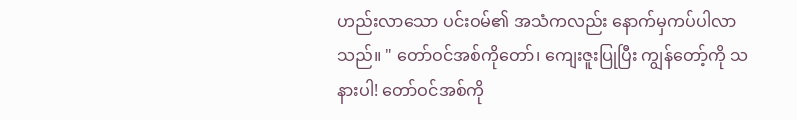ဟည်းလာသော ပင်းဝမ်၏ အသံကလည်း နောက်မှကပ်ပါလာသည်။ " တော်ဝင်အစ်ကိုတော်၊ ကျေးဇူးပြုပြီး ကျွန်တော့်ကို သနားပါ! တော်ဝင်အစ်ကို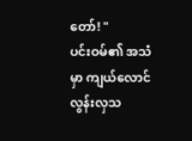တော်! "
ပင်းဝမ်၏ အသံမှာ ကျယ်လောင်လွန်းလှသ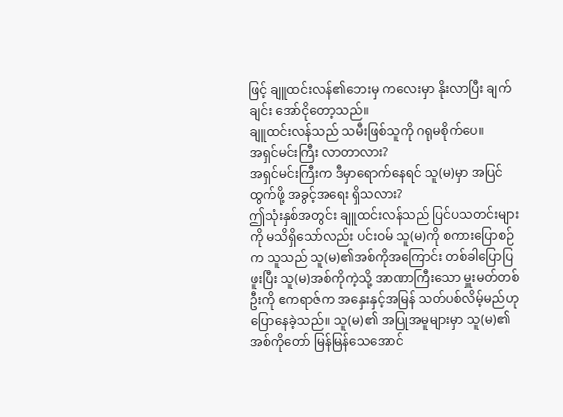ဖြင့် ချူထင်းလန်၏ဘေးမှ ကလေးမှာ နိုးလာပြီး ချက်ချင်း အော်ငိုတော့သည်။
ချူထင်းလန်သည် သမီးဖြစ်သူကို ဂရုမစိုက်ပေ။
အရှင်မင်းကြီး လာတာလား?
အရှင်မင်းကြီးက ဒီမှာရောက်နေရင် သူ(မ)မှာ အပြင်ထွက်ဖို့ အခွင့်အရေး ရှိသလား?
ဤသုံးနှစ်အတွင်း ချူထင်းလန်သည် ပြင်ပသတင်းများကို မသိရှိသော်လည်း ပင်းဝမ် သူ(မ)ကို စကားပြောစဉ်က သူသည် သူ(မ)၏အစ်ကိုအကြောင်း တစ်ခါပြောပြဖူးပြီး သူ(မ)အစ်ကိုကဲ့သို့ အာဏာကြီးသော မှူးမတ်တစ်ဦးကို ဧကရာဇ်က အနှေးနှင့်အမြန် သတ်ပစ်လိမ့်မည်ဟု ပြောနေခဲ့သည်။ သူ(မ)၏ အပြုအမူများမှာ သူ(မ)၏အစ်ကိုတော် မြန်မြန်သေအောင်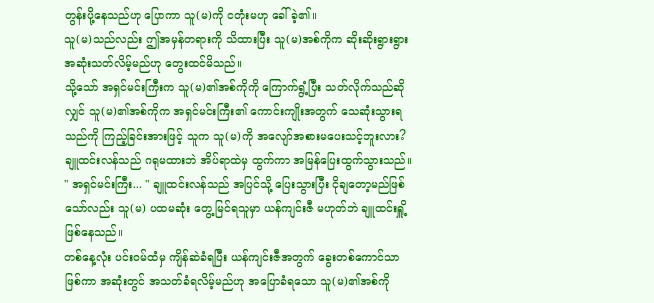တွန်းပို့နေသည်ဟု ပြောကာ သူ(မ)ကို ငတုံးမဟု ခေါ်ခဲ့၏။
သူ(မ)သည်လည်း ဤအမှန်တရားကို သိထားပြီး သူ(မ)အစ်ကိုက ဆိုးဆိုးရွားရွား အဆုံးသတ်လိမ့်မည်ဟု တွေးထင်မိသည်။
သို့သော် အရှင်မင်းကြီးက သူ(မ)၏အစ်ကိုကို ကြောက်ရွံ့ပြီး သတ်လိုက်သည်ဆိုလျှင် သူ(မ)၏အစ်ကိုက အရှင်မင်းကြီး၏ ကောင်းကျိုးအတွက် သေဆုံးသွားရသည်ကို ကြည့်ခြင်းအားဖြင့် သူက သူ(မ)ကို အလျော်အစားမပေးသင့်ဘူးလား?
ချူထင်းလန်သည် ဂရုမထားဘဲ အိပ်ရာထဲမှ ထွက်ကာ အမြန်ပြေးထွက်သွားသည်။
" အရှင်မင်းကြီး... " ချူထင်းလန်သည် အပြင်သို့ ပြေးသွားပြီး ငိုချတော့မည်ဖြစ်သော်လည်း သူ(မ) ပထမဆုံး တွေ့မြင်ရသူမှာ ယန်ကျင်းဇီ မဟုတ်ဘဲ ချူထင်းရှိူ့ ဖြစ်နေသည်။
တစ်နေ့လုံး ပင်းဝမ်ထံမှ ကျိန်ဆဲခံရပြီး ယန်ကျင်းဇီအတွက် ခွေးတစ်ကောင်သာ ဖြစ်ကာ အဆုံးတွင် အသတ်ခံရလိမ့်မည်ဟု အပြောခံရသော သူ(မ)၏အစ်ကို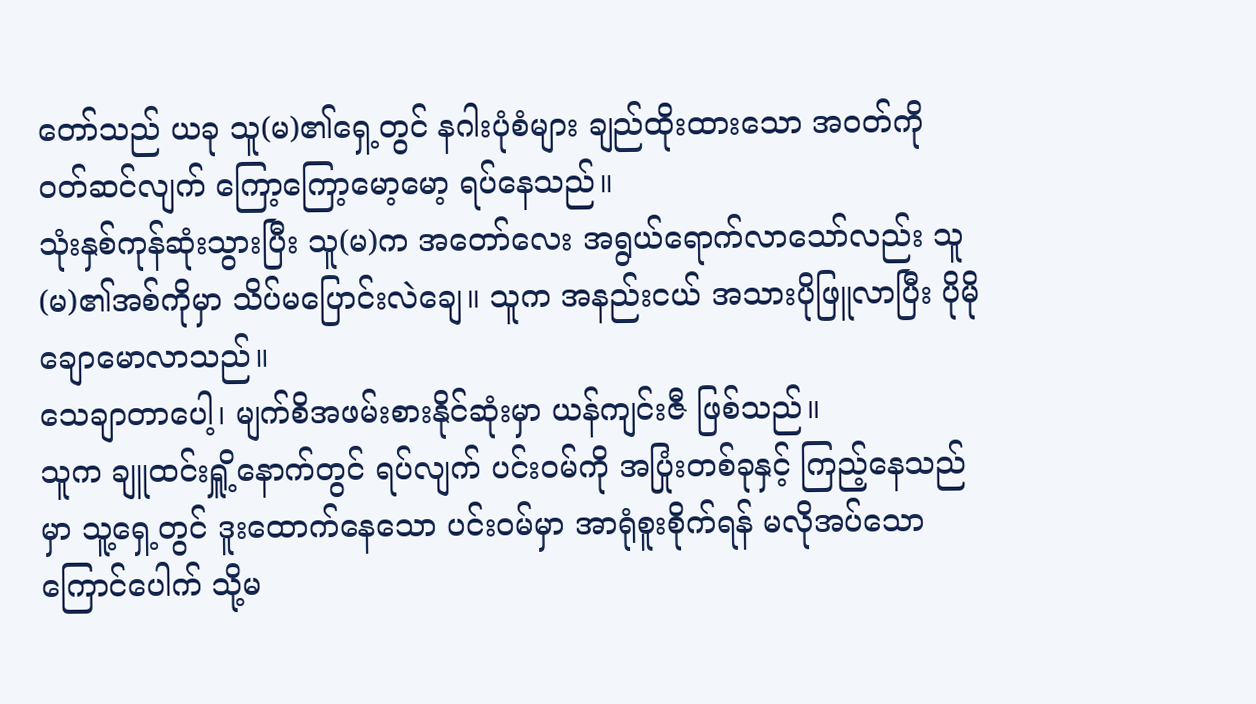တော်သည် ယခု သူ(မ)၏ရှေ့တွင် နဂါးပုံစံများ ချည်ထိုးထားသော အဝတ်ကို ဝတ်ဆင်လျက် ကြော့ကြော့မော့မော့ ရပ်နေသည်။
သုံးနှစ်ကုန်ဆုံးသွားပြီး သူ(မ)က အတော်လေး အရွယ်ရောက်လာသော်လည်း သူ(မ)၏အစ်ကိုမှာ သိပ်မပြောင်းလဲချေ။ သူက အနည်းငယ် အသားပိုဖြူလာပြီး ပိုမိုချောမောလာသည်။
သေချာတာပေါ့၊ မျက်စိအဖမ်းစားနိုင်ဆုံးမှာ ယန်ကျင်းဇီ ဖြစ်သည်။
သူက ချူထင်းရှိူ့နောက်တွင် ရပ်လျက် ပင်းဝမ်ကို အပြုံးတစ်ခုနှင့် ကြည့်နေသည်မှာ သူ့ရှေ့တွင် ဒူးထောက်နေသော ပင်းဝမ်မှာ အာရုံစူးစိုက်ရန် မလိုအပ်သော ကြောင်ပေါက် သို့မ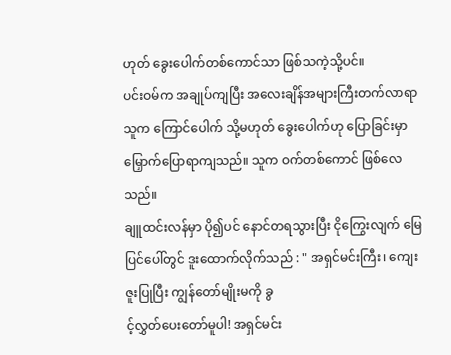ဟုတ် ခွေးပေါက်တစ်ကောင်သာ ဖြစ်သကဲ့သို့ပင်။
ပင်းဝမ်က အချုပ်ကျပြီး အလေးချိန်အများကြီးတက်လာရာ သူက ကြောင်ပေါက် သို့မဟုတ် ခွေးပေါက်ဟု ပြောခြင်းမှာ မြှောက်ပြောရာကျသည်။ သူက ဝက်တစ်ကောင် ဖြစ်လေသည်။
ချူထင်းလန်မှာ ပို၍ပင် နောင်တရသွားပြီး ငိုကြွေးလျက် မြေပြင်ပေါ်တွင် ဒူးထောက်လိုက်သည် : " အရှင်မင်းကြီး၊ ကျေးဇူးပြုပြီး ကျွန်တော်မျိုးမကို ခွ
င့်လွှတ်ပေးတော်မူပါ! အရှင်မင်း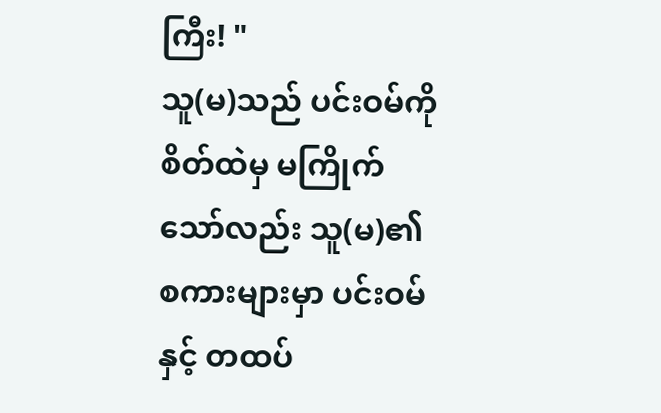ကြီး! "
သူ(မ)သည် ပင်းဝမ်ကို စိတ်ထဲမှ မကြိုက်သော်လည်း သူ(မ)၏ စကားများမှာ ပင်းဝမ်နှင့် တထပ်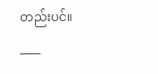တည်းပင်။
____